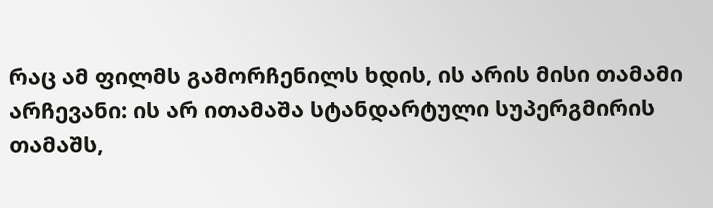რაც ამ ფილმს გამორჩენილს ხდის, ის არის მისი თამამი არჩევანი: ის არ ითამაშა სტანდარტული სუპერგმირის თამაშს,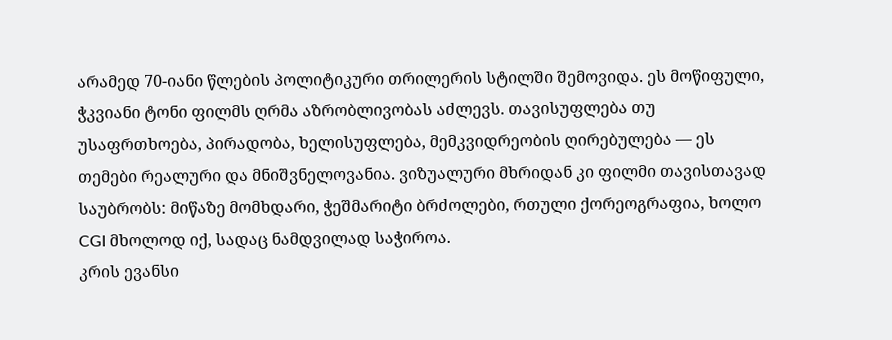არამედ 70-იანი წლების პოლიტიკური თრილერის სტილში შემოვიდა. ეს მოწიფული, ჭკვიანი ტონი ფილმს ღრმა აზრობლივობას აძლევს. თავისუფლება თუ უსაფრთხოება, პირადობა, ხელისუფლება, მემკვიდრეობის ღირებულება — ეს თემები რეალური და მნიშვნელოვანია. ვიზუალური მხრიდან კი ფილმი თავისთავად საუბრობს: მიწაზე მომხდარი, ჭეშმარიტი ბრძოლები, რთული ქორეოგრაფია, ხოლო CGI მხოლოდ იქ, სადაც ნამდვილად საჭიროა.
კრის ევანსი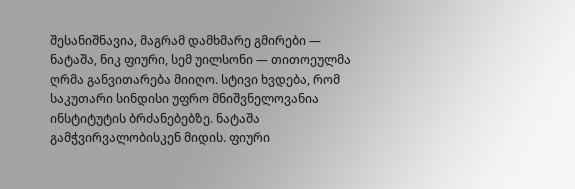შესანიშნავია, მაგრამ დამხმარე გმირები — ნატაშა, ნიკ ფიური, სემ უილსონი — თითოეულმა ღრმა განვითარება მიიღო. სტივი ხვდება, რომ საკუთარი სინდისი უფრო მნიშვნელოვანია ინსტიტუტის ბრძანებებზე. ნატაშა გამჭვირვალობისკენ მიდის. ფიური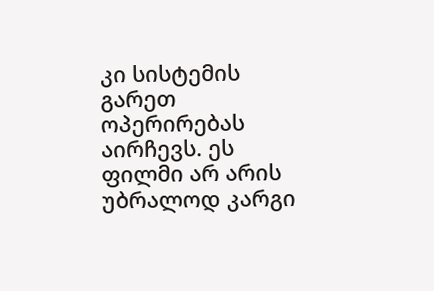კი სისტემის გარეთ ოპერირებას აირჩევს. ეს ფილმი არ არის უბრალოდ კარგი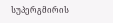სუპერგმირის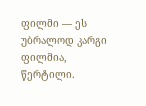ფილმი — ეს უბრალოდ კარგი ფილმია, წერტილი.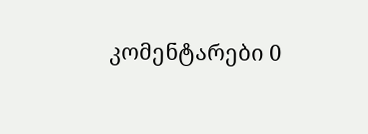კომენტარები 0